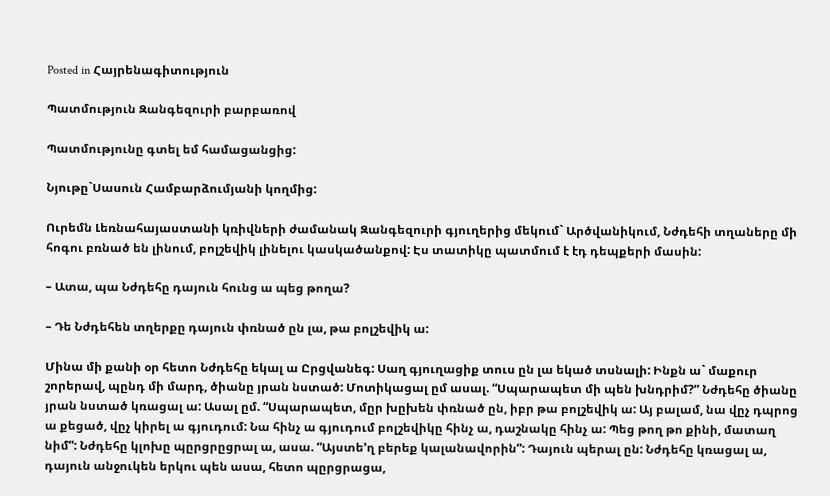Posted in Հայրենագիտություն

Պատմություն Զանգեզուրի բարբառով

Պատմությունը գտել եմ համացանցից:

Նյութը`Սասուն Համբարձումյանի կողմից:

Ուրեմն Լեռնահայաստանի կռիվների ժամանակ Զանգեզուրի գյուղերից մեկում` Արծվանիկում, Նժդեհի տղաները մի հոգու բռնած են լինում, բոլշեվիկ լինելու կասկածանքով: Էս տատիկը պատմում է էդ դեպքերի մասին:

– Ատա, պա Նժդեհը դայուն հունց ա պեց թողա?

– Դե Նժդեհեն տղերքը դայուն փռնած ըն լա, թա բոլշեվիկ ա:

Մինա մի քանի օր հետո Նժդեհը եկալ ա Ըրցվանեգ: Սաղ գյուղացիք տուս ըն լա եկած տսնալի: Ինքն ա` մաքուր շորերավ, պընդ մի մարդ, ծիանը յրան նստած: Մոտիկացալ ըմ ասալ. “Սպարապետ մի պեն խնդրիմ?” Նժդեհը ծիանը յրան նստած կռացալ ա: Ասալ ըմ. “Սպարապետ, մըր խըխեն փռնած ըն, իբր թա բոլշեվիկ ա: Այ բալամ, նա վըչ դպրոց ա քեցած, վըչ կիրել ա գյուդում: Նա հինչ ա գյուդում բոլշեվիկը հինչ ա, դաշնակը հինչ ա: Պեց թող թո քինի, մատաղ նիմ”: Նժդեհը կլոխը պըրցրըցրալ ա, ասա. “Այստե’ղ բերեք կալանավորին”: Դայուն պերալ ըն: Նժդեհը կռացալ ա, դայուն անջուկեն երկու պեն ասա, հետո պըրցրացա,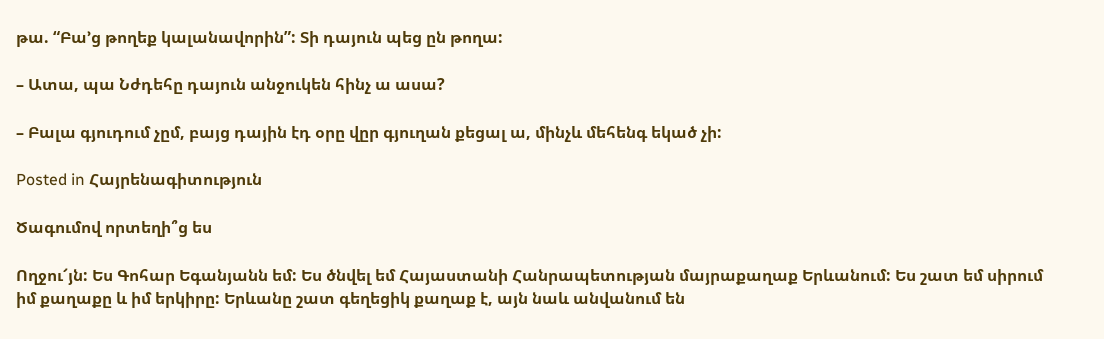թա. “Բա’ց թողեք կալանավորին”: Տի դայուն պեց ըն թողա:

– Ատա, պա Նժդեհը դայուն անջուկեն հինչ ա ասա?

– Բալա գյուդում չըմ, բայց դային էդ օրը վըր գյուղան քեցալ ա, մինչև մեհենգ եկած չի:

Posted in Հայրենագիտություն

Ծագումով որտեղի՞ց ես

Ողջու՜յն: Ես Գոհար Եգանյանն եմ: Ես ծնվել եմ Հայաստանի Հանրապետության մայրաքաղաք Երևանում: Ես շատ եմ սիրում իմ քաղաքը և իմ երկիրը: Երևանը շատ գեղեցիկ քաղաք է, այն նաև անվանում են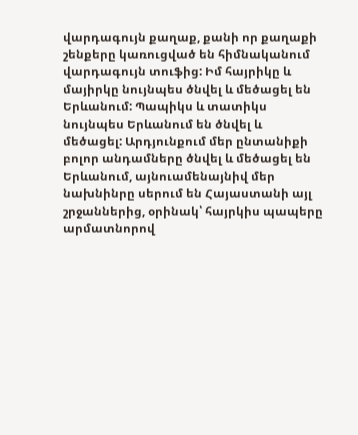վարդագույն քաղաք, քանի որ քաղաքի շենքերը կառուցված են հիմնականում վարդագույն տուֆից: Իմ հայրիկը և մայիրկը նույնպես ծնվել և մեծացել են Երևանում: Պապիկս և տատիկս նույնպես Երևանում են ծնվել և մեծացել: Արդյունքում մեր ընտանիքի բոլոր անդամները ծնվել և մեծացել են Երևանում, այնուամենայնիվ մեր նախնինրը սերում են Հայաստանի այլ շրջաններից, օրինակ՝ հայրկիս պապերը արմատնորով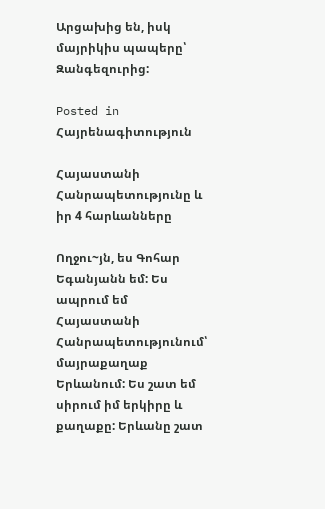Արցախից են, իսկ մայրիկիս պապերը՝ Զանգեզուրից:

Posted in Հայրենագիտություն

Հայաստանի Հանրապետությունը և իր 4 հարևանները

Ողջու~յն, ես Գոհար Եգանյանն եմ: Ես ապրում եմ Հայաստանի Հանրապետությունում՝ մայրաքաղաք Երևանում: Ես շատ եմ սիրում իմ երկիրը և քաղաքը: Երևանը շատ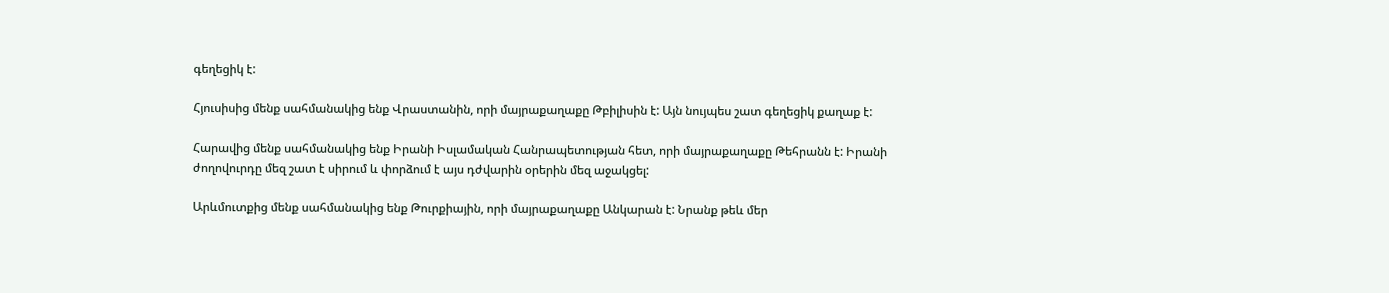գեղեցիկ է:

Հյուսիսից մենք սահմանակից ենք Վրաստանին, որի մայրաքաղաքը Թբիլիսին է: Այն նույպես շատ գեղեցիկ քաղաք է:

Հարավից մենք սահմանակից ենք Իրանի Իսլամական Հանրապետության հետ, որի մայրաքաղաքը Թեհրանն է: Իրանի ժողովուրդը մեզ շատ է սիրում և փորձում է այս դժվարին օրերին մեզ աջակցել:

Արևմուտքից մենք սահմանակից ենք Թուրքիային, որի մայրաքաղաքը Անկարան է: Նրանք թեև մեր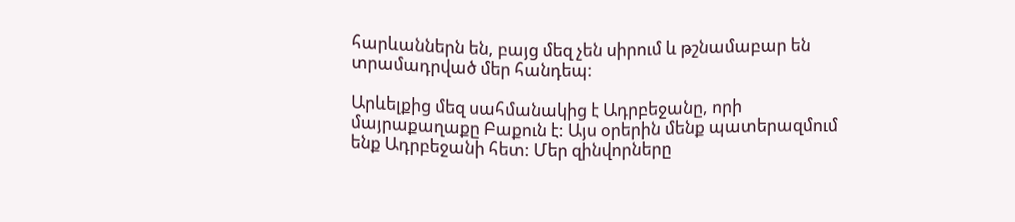հարևաններն են, բայց մեզ չեն սիրում և թշնամաբար են տրամադրված մեր հանդեպ:

Արևելքից մեզ սահմանակից է Ադրբեջանը, որի մայրաքաղաքը Բաքուն է: Այս օրերին մենք պատերազմում ենք Ադրբեջանի հետ: Մեր զինվորները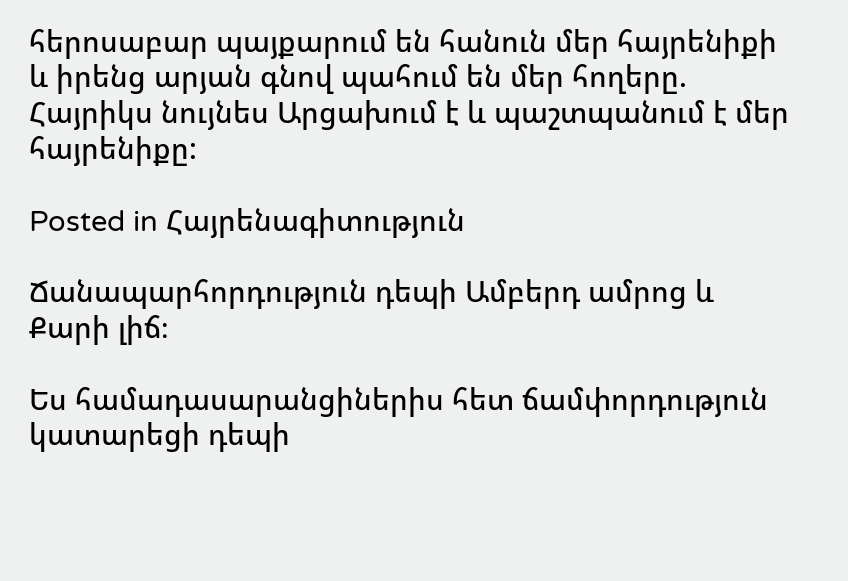հերոսաբար պայքարում են հանուն մեր հայրենիքի և իրենց արյան գնով պահում են մեր հողերը. Հայրիկս նույնես Արցախում է և պաշտպանում է մեր հայրենիքը:

Posted in Հայրենագիտություն

Ճանապարհորդություն դեպի Ամբերդ ամրոց և Քարի լիճ։

Ես համադասարանցիներիս հետ ճամփորդություն կատարեցի դեպի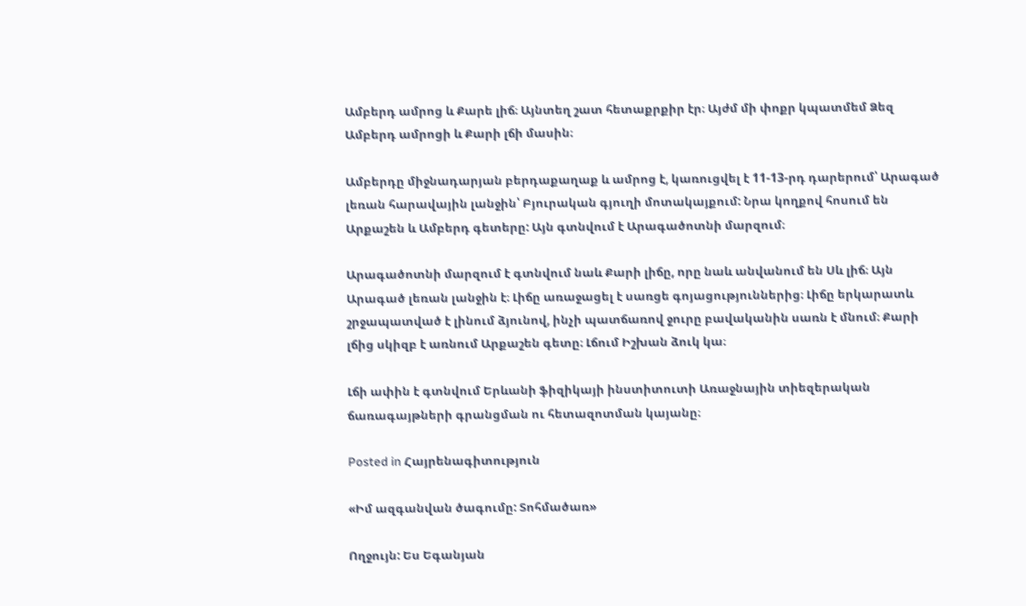Ամբերդ ամրոց և Քարե լիճ։ Այնտեղ շատ հետաքրքիր էր։ Այժմ մի փոքր կպատմեմ Ձեզ Ամբերդ ամրոցի և Քարի լճի մասին։

Ամբերդը միջնադարյան բերդաքաղաք և ամրոց է, կառուցվել է 11-13-րդ դարերում՝ Արագած լեռան հարավային լանջին՝ Բյուրական գյուղի մոտակայքում: Նրա կողքով հոսում են Արքաշեն և Ամբերդ գետերը: Այն գտնվում է Արագածոտնի մարզում։

Արագածոտնի մարզում է գտնվում նաև Քարի լիճը, որը նաև անվանում են Սև լիճ։ Այն Արագած լեռան լանջին է։ Լիճը առաջացել է սառցե գոյացություններից։ Լիճը երկարատև շրջապատված է լինում ձյունով, ինչի պատճառով ջուրը բավականին սառն է մնում։ Քարի լճից սկիզբ է առնում Արքաշեն գետը։ Լճում Իշխան ձուկ կա։

Լճի ափին է գտնվում Երևանի ֆիզիկայի ինստիտուտի Առաջնային տիեզերական ճառագայթների գրանցման ու հետազոտման կայանը։

Posted in Հայրենագիտություն

«Իմ ազգանվան ծագումը: Տոհմածառ»

Ողջույն: Ես Եգանյան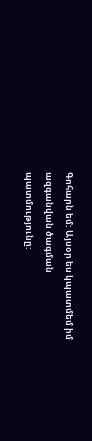Գոհարն եմ: Այսօր ես կպատմեմ իմ ազգանվան ծագման պատմությունը: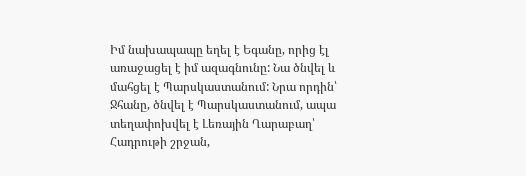Իմ նախապապը եղել է Եգանը, որից էլ առաջացել է իմ ազագնունը: Նա ծնվել և մահցել է Պարսկաստանում: Նրա որդին՝ Ջհանը, ծնվել է Պարսկաստանում, ապա տեղափոխվել է Լեռային Ղարաբաղ՝ Հադրութի շրջան,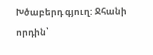Խծաբերդ գյուղ: Ջհանի որդին՝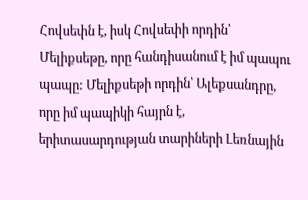Հովսեփն է, իսկ Հովսեփի որդին՝ Մելիքսեթը, որը հանդիսանում է իմ պապու պապը: Մելիքսեթի որդին՝ Ալեքսանդրը, որը իմ պապիկի հայրն է, երիտասարդության տարիների Լեռնային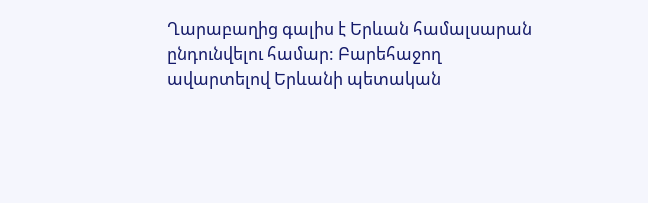Ղարաբաղից գալիս է Երևան համալսարան ընդունվելու համար: Բարեհաջող ավարտելով Երևանի պետական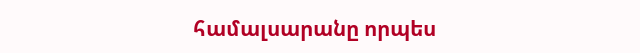համալսարանը որպես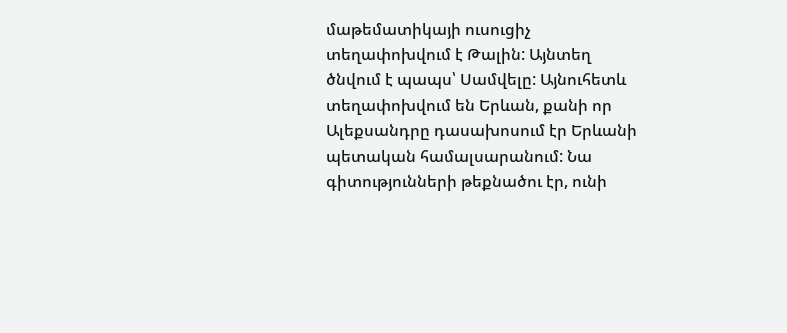մաթեմատիկայի ուսուցիչ տեղափոխվում է Թալին: Այնտեղ ծնվում է պապս՝ Սամվելը: Այնուհետև տեղափոխվում են Երևան, քանի որ Ալեքսանդրը դասախոսում էր Երևանի պետական համալսարանում: Նա գիտությունների թեքնածու էր, ունի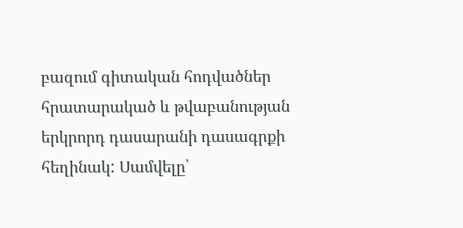բազում գիտական հոդվածներ հրատարակած և թվաբանության երկրորդ դասարանի դասագրքի հեղինակ: Սամվելը՝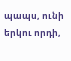պապս, ունի երկու որդի,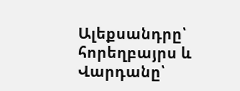Ալեքսանդրը՝ հորեղբայրս և Վարդանը՝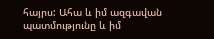հայրս: Ահա և իմ ազգավան պատմությունը և իմ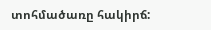տոհմածառը հակիրճ: